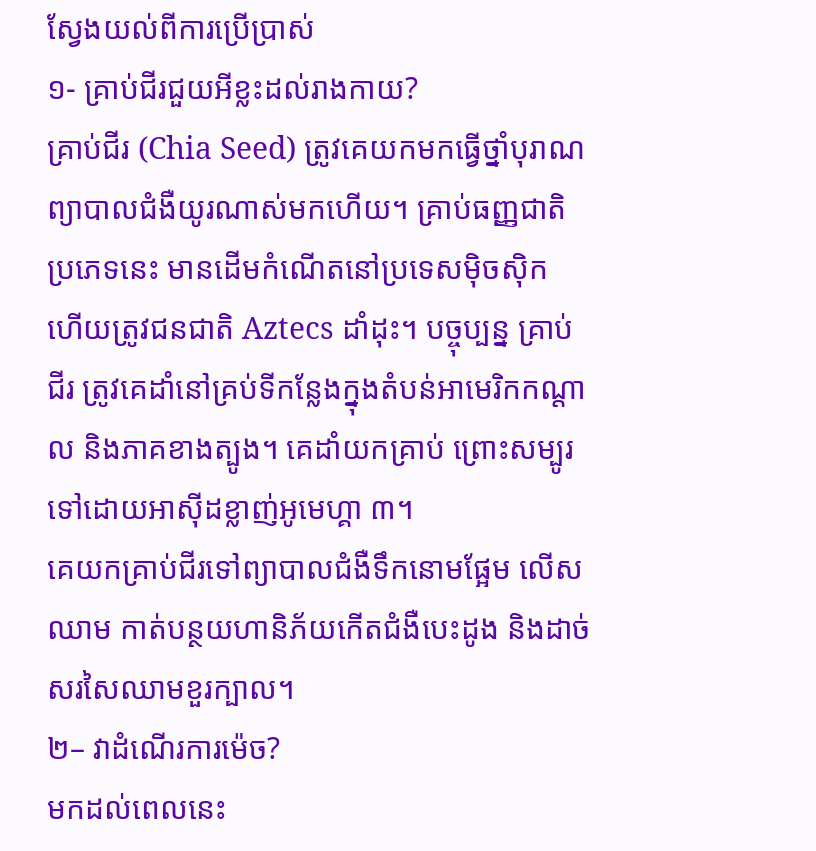ស្វែងយល់ពីការប្រើប្រាស់
១- គ្រាប់ជីរជួយអីខ្លះដល់រាងកាយ?
គ្រាប់ជីរ (Chia Seed) ត្រូវគេយកមកធ្វើថ្នាំបុរាណព្យាបាលជំងឺយូរណាស់មកហើយ។ គ្រាប់ធញ្ញជាតិប្រភេទនេះ មានដើមកំណើតនៅប្រទេសម៉ិចស៊ិក ហើយត្រូវជនជាតិ Aztecs ដាំដុះ។ បច្ចុប្បន្ន គ្រាប់ជីរ ត្រូវគេដាំនៅគ្រប់ទីកន្លែងក្នុងតំបន់អាមេរិកកណ្តាល និងភាគខាងត្បូង។ គេដាំយកគ្រាប់ ព្រោះសម្បូរទៅដោយអាស៊ីដខ្លាញ់អូមេហ្គា ៣។
គេយកគ្រាប់ជីរទៅព្យាបាលជំងឺទឹកនោមផ្អែម លើសឈាម កាត់បន្ថយហានិភ័យកើតជំងឺបេះដូង និងដាច់សរសៃឈាមខួរក្បាល។
២– វាដំណើរការម៉េច?
មកដល់ពេលនេះ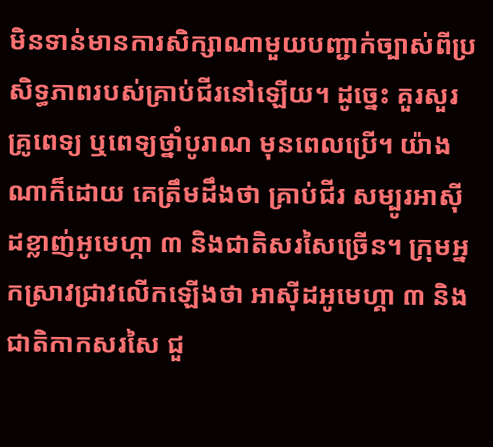មិនទាន់មានការសិក្សាណាមួយបញ្ជាក់ច្បាស់ពីប្រសិទ្ធភាពរបស់គ្រាប់ជីរនៅឡើយ។ ដូច្នេះ គួរសួរគ្រូពេទ្យ ឬពេទ្យថ្នាំបូរាណ មុនពេលប្រើ។ យ៉ាងណាក៏ដោយ គេត្រឹមដឹងថា គ្រាប់ជីរ សម្បូរអាស៊ីដខ្លាញ់អូមេហ្កា ៣ និងជាតិសរសៃច្រើន។ ក្រុមអ្នកស្រាវជ្រាវលើកឡើងថា អាស៊ីដអូមេហ្គា ៣ និងជាតិកាកសរសៃ ជួ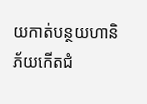យកាត់បន្ថយហានិភ័យកើតជំ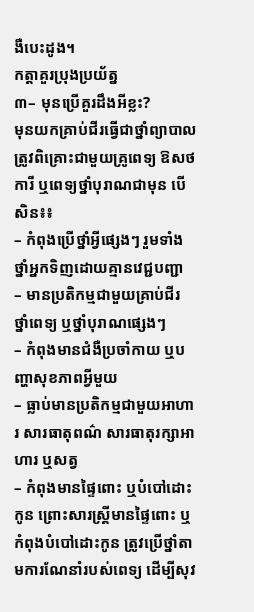ងឺបេះដូង។
កត្តាគួរប្រុងប្រយ័ត្ន
៣– មុនប្រើគួរដឹងអីខ្លះ?
មុនយកគ្រាប់ជីរធ្វើជាថ្នាំព្យាបាល ត្រូវពិគ្រោះជាមួយគ្រូពេទ្យ ឱសថការី ឬពេទ្យថ្នាំបុរាណជាមុន បើសិន៖៖
– កំពុងប្រើថ្នាំអ្វីផ្សេងៗ រួមទាំងថ្នាំអ្នកទិញដោយគ្មានវេជ្ជបញ្ជា
– មានប្រតិកម្មជាមួយគ្រាប់ជីរ ថ្នាំពេទ្យ ឬថ្នាំបុរាណផ្សេងៗ
– កំពុងមានជំងឺប្រចាំកាយ ឬបញ្ហាសុខភាពអ្វីមួយ
– ធ្លាប់មានប្រតិកម្មជាមួយអាហារ សារធាតុពណ៌ សារធាតុរក្សាអាហារ ឬសត្វ
– កំពុងមានផ្ទៃពោះ ឬបំបៅដោះកូន ព្រោះសារស្ត្រីមានផ្ទៃពោះ ឬកំពុងបំបៅដោះកូន ត្រូវប្រើថ្នាំតាមការណែនាំរបស់ពេទ្យ ដើម្បីសុវ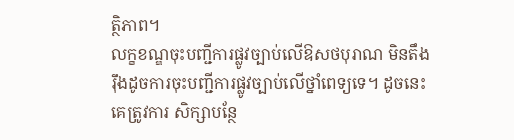ត្ថិភាព។
លក្ខខណ្ឌចុះបញ្ជីការផ្លូវច្បាប់លើឱសថបុរាណ មិនតឹងរ៉ឹងដូចការចុះបញ្ជីការផ្លូវច្បាប់លើថ្នាំពេទ្យទេ។ ដូចនេះគេត្រូវការ សិក្សាបន្ថែ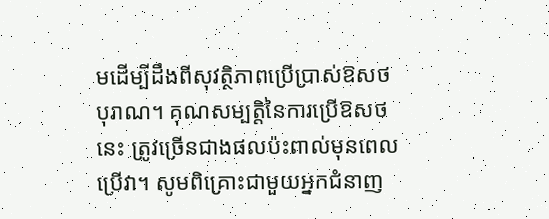មដើម្បីដឹងពីសុវត្ថិភាពប្រើប្រាស់ឱសថបុរាណ។ គុណសម្បត្តិនៃការប្រើឱសថនេះ ត្រូវច្រើនជាងផលប៉ះពាល់មុនពេលប្រើវា។ សូមពិគ្រោះជាមួយអ្នកជំនាញ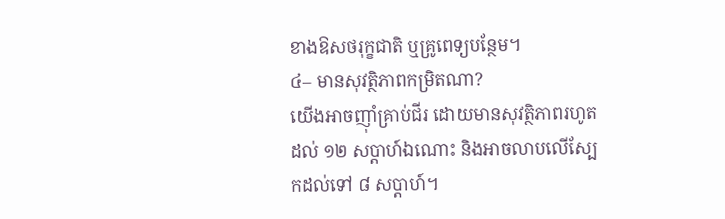ខាងឱសថរុក្ខជាតិ ឬគ្រូពេទ្យបន្ថែម។
៤– មានសុវត្ថិភាពកម្រិតណា?
យើងអាចញ៉ាំគ្រាប់ជីរ ដោយមានសុវត្ថិភាពរហូតដល់ ១២ សប្ដាហ៍ឯណោះ និងអាចលាបលើស្បែកដល់ទៅ ៨ សប្ដាហ៍។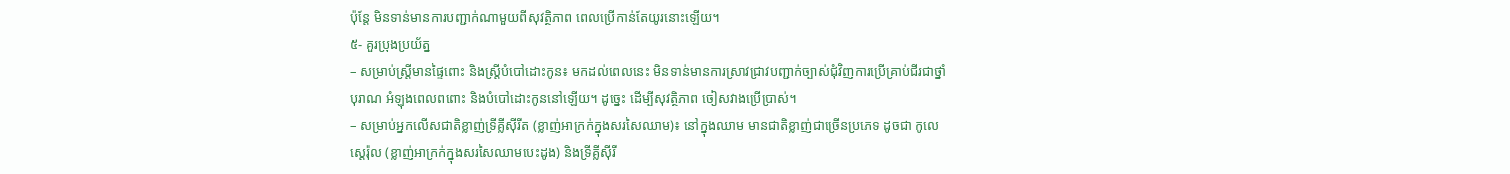ប៉ុន្តែ មិនទាន់មានការបញ្ជាក់ណាមួយពីសុវត្ថិភាព ពេលប្រើកាន់តែយូរនោះឡើយ។
៥- គួរប្រុងប្រយ័ត្ន
– សម្រាប់ស្រ្តីមានផ្ទៃពោះ និងស្ត្រីបំបៅដោះកូន៖ មកដល់ពេលនេះ មិនទាន់មានការស្រាវជ្រាវបញ្ជាក់ច្បាស់ជុំវិញការប្រើគ្រាប់ជីរជាថ្នាំបុរាណ អំឡុងពេលពពោះ និងបំបៅដោះកូននៅឡើយ។ ដូច្នេះ ដើម្បីសុវត្ថិភាព ចៀសវាងប្រើប្រាស់។
– សម្រាប់អ្នកលើសជាតិខ្លាញ់ទ្រីគ្លីស៊ីរីត (ខ្លាញ់អាក្រក់ក្នុងសរសៃឈាម)៖ នៅក្នុងឈាម មានជាតិខ្លាញ់ជាច្រើនប្រភេទ ដូចជា កូលេស្ដេរ៉ុល (ខ្លាញ់អាក្រក់ក្នុងសរសៃឈាមបេះដូង) និងទ្រីគ្លីស៊ីរី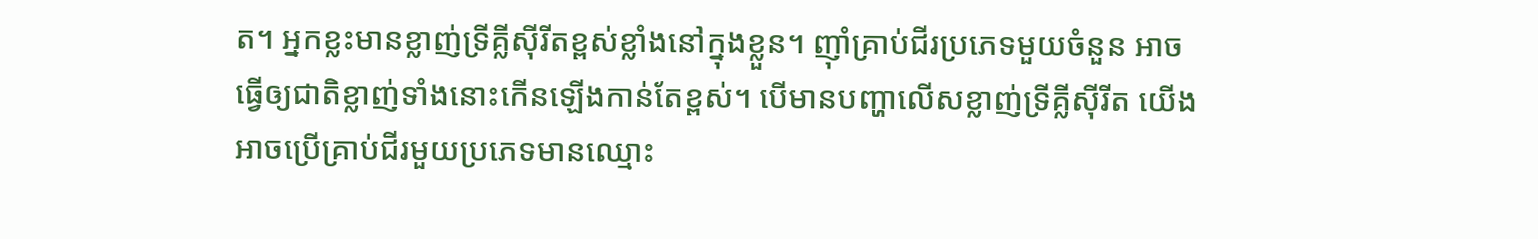ត។ អ្នកខ្លះមានខ្លាញ់ទ្រីគ្លីស៊ីរីតខ្ពស់ខ្លាំងនៅក្នុងខ្លួន។ ញ៉ាំគ្រាប់ជីរប្រភេទមួយចំនួន អាចធ្វើឲ្យជាតិខ្លាញ់ទាំងនោះកើនឡើងកាន់តែខ្ពស់។ បើមានបញ្ហាលើសខ្លាញ់ទ្រីគ្លីស៊ីរីត យើងអាចប្រើគ្រាប់ជីរមួយប្រភេទមានឈ្មោះ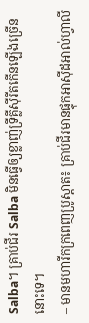Salba។ គ្រាប់ជីរ Salba មិនធ្វើឲ្យខ្លាញ់ទ្រីគ្លីស៊ីរីតកើនឡើងច្រើននោះទេ។
– មានមហារីកក្រពេញប្រូស្តាត៖ គ្រាប់ជីរមានផ្ទុកអាស៊ីដអាល់ហ្វាលី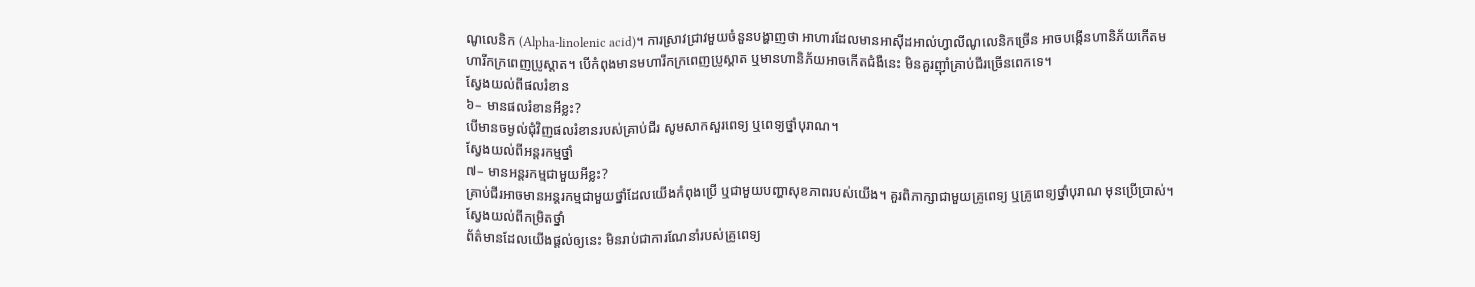ណូលេនិក (Alpha-linolenic acid)។ ការស្រាវជ្រាវមួយចំនួនបង្ហាញថា អាហារដែលមានអាស៊ីដអាល់ហ្វាលីណូលេនិកច្រើន អាចបង្កើនហានិភ័យកើតមហារីកក្រពេញប្រូស្តាត។ បើកំពុងមានមហារីកក្រពេញប្រូស្តាត ឬមានហានិភ័យអាចកើតជំងឺនេះ មិនគួរញ៉ាំគ្រាប់ជីរច្រើនពេកទេ។
ស្វែងយល់ពីផលរំខាន
៦– មានផលរំខានអីខ្លះ?
បើមានចម្ងល់ជុំវិញផលរំខានរបស់គ្រាប់ជីរ សូមសាកសួរពេទ្យ ឬពេទ្យថ្នាំបុរាណ។
ស្វែងយល់ពីអន្តរកម្មថ្នាំ
៧– មានអន្តរកម្មជាមួយអីខ្លះ?
គ្រាប់ជីរអាចមានអន្តរកម្មជាមួយថ្នាំដែលយើងកំពុងប្រើ ឬជាមួយបញ្ហាសុខភាពរបស់យើង។ គួរពិភាក្សាជាមួយគ្រូពេទ្យ ឬគ្រូពេទ្យថ្នាំបុរាណ មុនប្រើប្រាស់។
ស្វែងយល់ពីកម្រិតថ្នាំ
ព័ត៌មានដែលយើងផ្តល់ឲ្យនេះ មិនរាប់ជាការណែនាំរបស់គ្រូពេទ្យ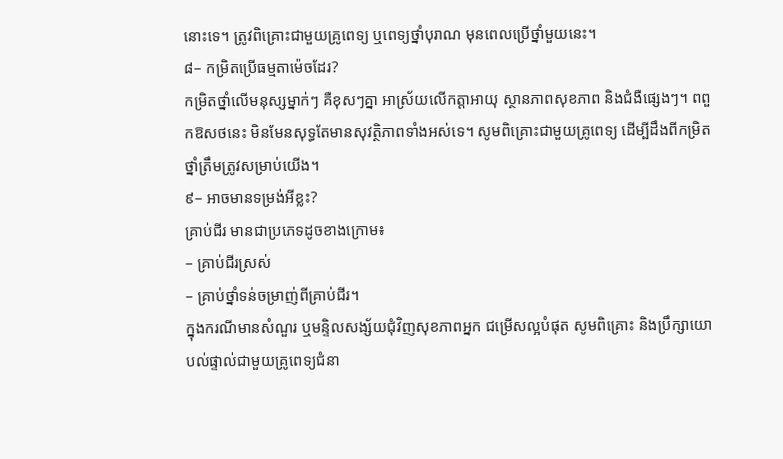នោះទេ។ ត្រូវពិគ្រោះជាមួយគ្រូពេទ្យ ឬពេទ្យថ្នាំបុរាណ មុនពេលប្រើថ្នាំមួយនេះ។
៨– កម្រិតប្រើធម្មតាម៉េចដែរ?
កម្រិតថ្នាំលើមនុស្សម្នាក់ៗ គឺខុសៗគ្នា អាស្រ័យលើកត្តាអាយុ ស្ថានភាពសុខភាព និងជំងឺផ្សេងៗ។ ពពួកឱសថនេះ មិនមែនសុទ្ធតែមានសុវត្ថិភាពទាំងអស់ទេ។ សូមពិគ្រោះជាមួយគ្រូពេទ្យ ដើម្បីដឹងពីកម្រិតថ្នាំត្រឹមត្រូវសម្រាប់យើង។
៩– អាចមានទម្រង់អីខ្លះ?
គ្រាប់ជីរ មានជាប្រភេទដូចខាងក្រោម៖
– គ្រាប់ជីរស្រស់
– គ្រាប់ថ្នាំទន់ចម្រាញ់ពីគ្រាប់ជីរ។
ក្នុងករណីមានសំណួរ ឬមន្ទិលសង្ស័យជុំវិញសុខភាពអ្នក ជម្រើសល្អបំផុត សូមពិគ្រោះ និងប្រឹក្សាយោបល់ផ្ទាល់ជាមួយគ្រូពេទ្យជំនា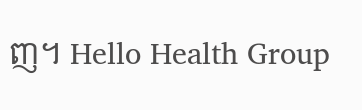ញ។ Hello Health Group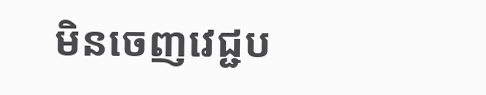មិនចេញវេជ្ជប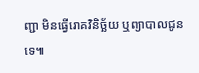ញ្ជា មិនធ្វើរោគវិនិច្ឆ័យ ឬព្យាបាលជូនទេ៕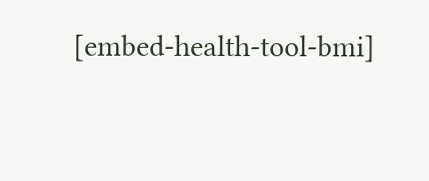[embed-health-tool-bmi]